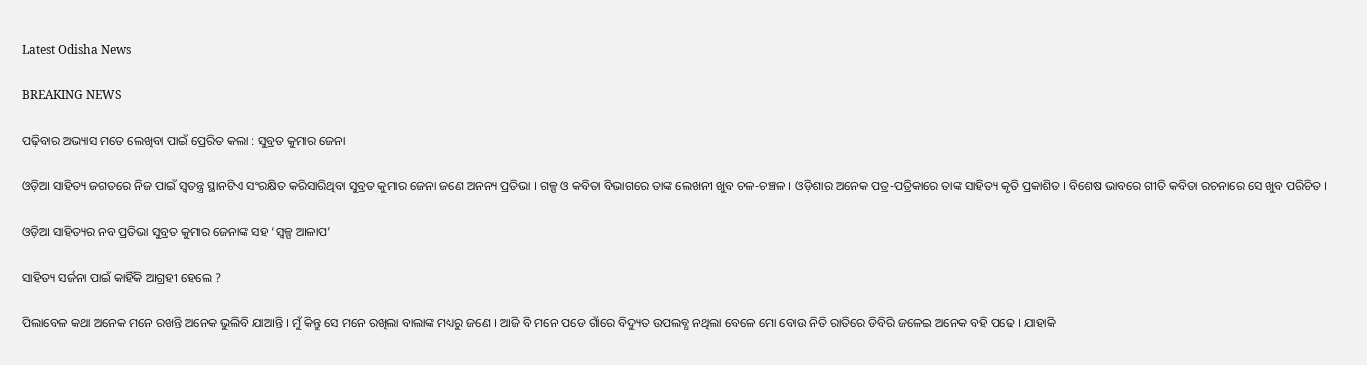Latest Odisha News

BREAKING NEWS

ପଢ଼ିବାର ଅଭ୍ୟାସ ମତେ ଲେଖିବା ପାଇଁ ପ୍ରେରିତ କଲା : ସୁବ୍ରତ କୁମାର ଜେନା

ଓଡ଼ିଆ ସାହିତ୍ୟ ଜଗତରେ ନିଜ ପାଇଁ ସ୍ୱତନ୍ତ୍ର ସ୍ଥାନଟିଏ ସଂରକ୍ଷିତ କରିସାରିଥିବା ସୁବ୍ରତ କୁମାର ଜେନା ଜଣେ ଅନନ୍ୟ ପ୍ରତିଭା । ଗଳ୍ପ ଓ କବିତା ବିଭାଗରେ ତାଙ୍କ ଲେଖନୀ ଖୁବ ଚଳ-ଚଞ୍ଚଳ । ଓଡ଼ିଶାର ଅନେକ ପତ୍ର-ପତ୍ରିକାରେ ତାଙ୍କ ସାହିତ୍ୟ କୃତି ପ୍ରକାଶିତ । ବିଶେଷ ଭାବରେ ଗୀତି କବିତା ରଚନାରେ ସେ ଖୁବ ପରିଚିତ ।

ଓଡ଼ିଆ ସାହିତ୍ୟର ନବ ପ୍ରତିଭା ସୁବ୍ରତ କୁମାର ଜେନାଙ୍କ ସହ ‘ସ୍ଵଳ୍ପ ଆଳାପ’

ସାହିତ୍ୟ ସର୍ଜନା ପାଇଁ କାହିଁକି ଆଗ୍ରହୀ ହେଲେ ?

ପିଲାବେଳ କଥା ଅନେକ ମନେ ରଖନ୍ତି ଅନେକ ଭୁଲିବି ଯାଆନ୍ତି । ମୁଁ କିନ୍ତୁ ସେ ମନେ ରଖିଲା ବାଲାଙ୍କ ମଧ୍ୟରୁ ଜଣେ । ଆଜି ବି ମନେ ପଡେ ଗାଁରେ ବିଦ୍ୟୁତ ଉପଲବ୍ଧ ନଥିଲା ବେଳେ ମୋ ବୋଉ ନିତି ରାତିରେ ଡିବିରି ଜଳେଇ ଅନେକ ବହି ପଢେ । ଯାହାକି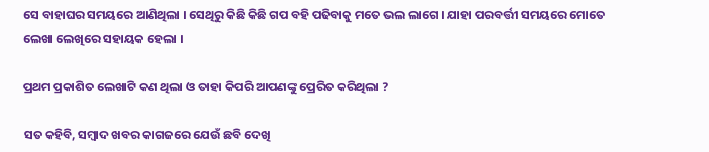ସେ ବାହାଘର ସମୟରେ ଆଣିଥିଲା । ସେଥିରୁ କିଛି କିଛି ଗପ ବହି ପଢିବାକୁ ମତେ ଭଲ ଲାଗେ । ଯାହା ପରବର୍ତ୍ତୀ ସମୟରେ ମୋତେ ଲେଖା ଲେଖିରେ ସହାୟକ ହେଲା ।

ପ୍ରଥମ ପ୍ରକାଶିତ ଲେଖାଟି କଣ ଥିଲା ଓ ତାହା କିପରି ଆପଣଙ୍କୁ ପ୍ରେରିତ କରିଥିଲା ?

ସତ କହିବି, ସମ୍ବାଦ ଖବର କାଗଜରେ ଯେଉଁ ଛବି ଦେଖି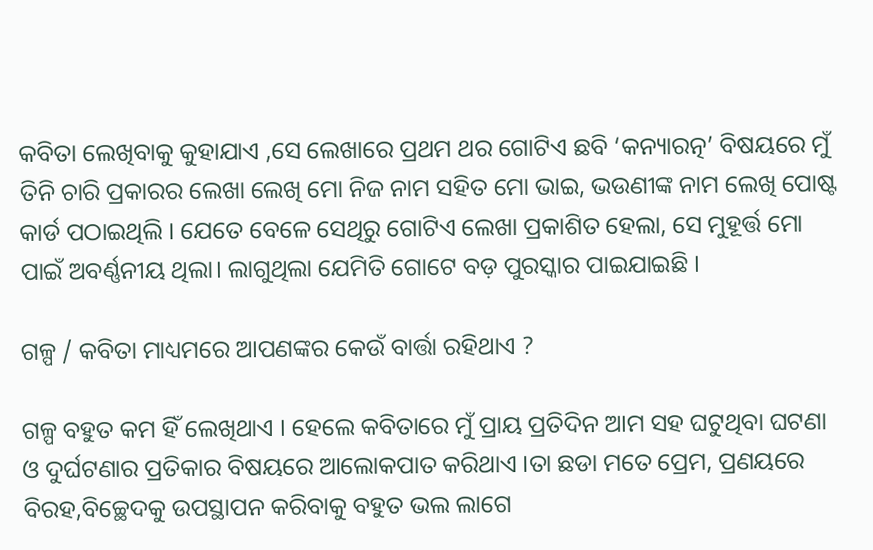କବିତା ଲେଖିବାକୁ କୁହାଯାଏ ,ସେ ଲେଖାରେ ପ୍ରଥମ ଥର ଗୋଟିଏ ଛବି ‘କନ୍ୟାରତ୍ନ’ ବିଷୟରେ ମୁଁ ତିନି ଚାରି ପ୍ରକାରର ଲେଖା ଲେଖି ମୋ ନିଜ ନାମ ସହିତ ମୋ ଭାଇ, ଭଉଣୀଙ୍କ ନାମ ଲେଖି ପୋଷ୍ଟ କାର୍ଡ ପଠାଇଥିଲି । ଯେତେ ବେଳେ ସେଥିରୁ ଗୋଟିଏ ଲେଖା ପ୍ରକାଶିତ ହେଲା, ସେ ମୁହୂର୍ତ୍ତ ମୋ ପାଇଁ ଅବର୍ଣ୍ଣନୀୟ ଥିଲା। ଲାଗୁଥିଲା ଯେମିତି ଗୋଟେ ବଡ଼ ପୁରସ୍କାର ପାଇଯାଇଛି ।

ଗଳ୍ପ / କବିତା ମାଧ୍ୟମରେ ଆପଣଙ୍କର କେଉଁ ବାର୍ତ୍ତା ରହିଥାଏ ?

ଗଳ୍ପ ବହୁତ କମ ହିଁ ଲେଖିଥାଏ । ହେଲେ କବିତାରେ ମୁଁ ପ୍ରାୟ ପ୍ରତିଦିନ ଆମ ସହ ଘଟୁଥିବା ଘଟଣା ଓ ଦୁର୍ଘଟଣାର ପ୍ରତିକାର ବିଷୟରେ ଆଲୋକପାତ କରିଥାଏ ।ତା ଛଡା ମତେ ପ୍ରେମ, ପ୍ରଣୟରେ ବିରହ,ବିଚ୍ଛେଦକୁ ଉପସ୍ଥାପନ କରିବାକୁ ବହୁତ ଭଲ ଲାଗେ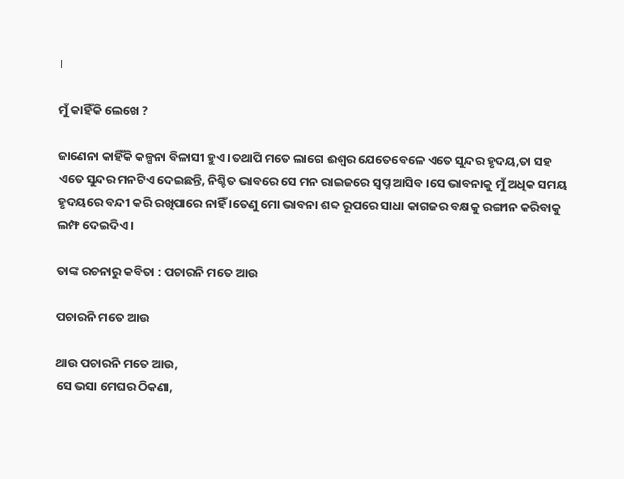।

ମୁଁ କାହିଁକି ଲେଖେ ?

ଜାଣେନା କାହିଁକି କଳ୍ପନା ବିଳାସୀ ହୁଏ ।ତଥାପି ମତେ ଲାଗେ ଈଶ୍ୱର ଯେତେବେଳେ ଏତେ ସୁନ୍ଦର ହୃଦୟ,ତା ସହ ଏତେ ସୁନ୍ଦର ମନଟିଏ ଦେଇଛନ୍ତି, ନିଶ୍ଚିତ ଭାବରେ ସେ ମନ ରାଇଜରେ ସ୍ବପ୍ନ ଆସିବ ।ସେ ଭାବନାକୁ ମୁଁ ଅଧିକ ସମୟ ହୃଦୟରେ ବନ୍ଦୀ କରି ରଖିପାରେ ନାହିଁ ।ତେଣୁ ମୋ ଭାବନା ଶବ୍ଦ ରୂପରେ ସାଧା କାଗଜର ବକ୍ଷକୁ ରଙ୍ଗୀନ କରିବାକୁ ଲମ୍ଫ ଦେଇଦିଏ ।

ତାଙ୍କ ରଚନାରୁ କବିତା : ପଚାରନି ମତେ ଆଉ

ପଚାରନି ମତେ ଆଉ

ଥାଉ ପଚାରନି ମତେ ଆଉ,
ସେ ଭସା ମେଘର ଠିକଣା,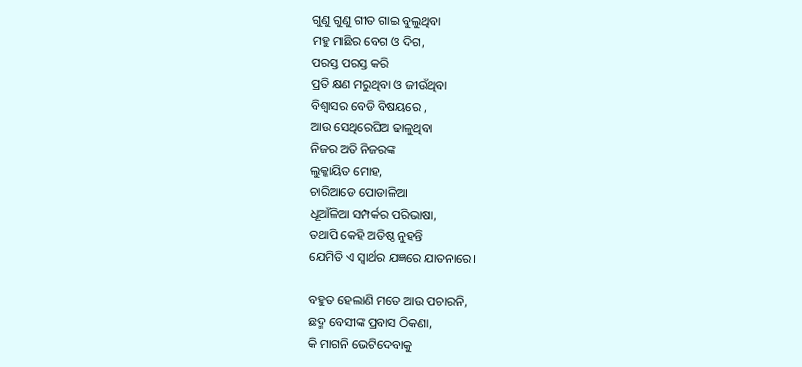ଗୁଣୁ ଗୁଣୁ ଗୀତ ଗାଇ ବୁଲୁଥିବା
ମହୁ ମାଛିର ବେଗ ଓ ଦିଗ,
ପରସ୍ତ ପରସ୍ତ କରି
ପ୍ରତି କ୍ଷଣ ମରୁଥିବା ଓ ଜୀଉଁଥିବା
ବିଶ୍ୱାସର ବେଡି ବିଷୟରେ ,
ଆଉ ସେଥିରେଘିଅ ଢାଳୁଥିବା
ନିଜର ଅତି ନିଜରଙ୍କ
ଲୁକ୍କାୟିତ ମୋହ,
ଚାରିଆଡେ ପୋଡାଳିଆ
ଧୂଆଁଳିଆ ସମ୍ପର୍କର ପରିଭାଷା,
ତଥାପି କେହି ଅତିଷ୍ଠ ନୁହନ୍ତି
ଯେମିତି ଏ ସ୍ୱାର୍ଥର ଯଜ୍ଞରେ ଯାତନାରେ।

ବହୁତ ହେଲାଣି ମତେ ଆଉ ପଚାରନି,
ଛଦ୍ମ ବେସୀଙ୍କ ପ୍ରବାସ ଠିକଣା,
କି ମାଗନି ଭେଟିଦେବାକୁ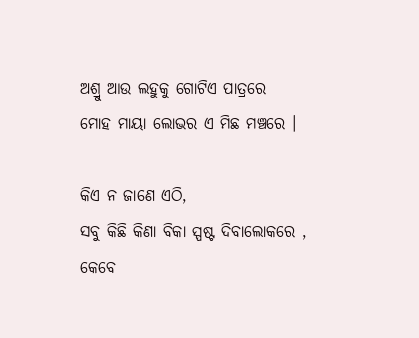ଅଶ୍ରୁ ଆଉ ଲହୁକୁ ଗୋଟିଏ ପାତ୍ରରେ
ମୋହ ମାୟା ଲୋଭର ଏ ମିଛ ମଞ୍ଚରେ ।

କିଏ ନ ଜାଣେ ଏଠି,
ସବୁ କିଛି କିଣା ବିକା ସ୍ପଷ୍ଟ ଦିବାଲୋକରେ ,
କେବେ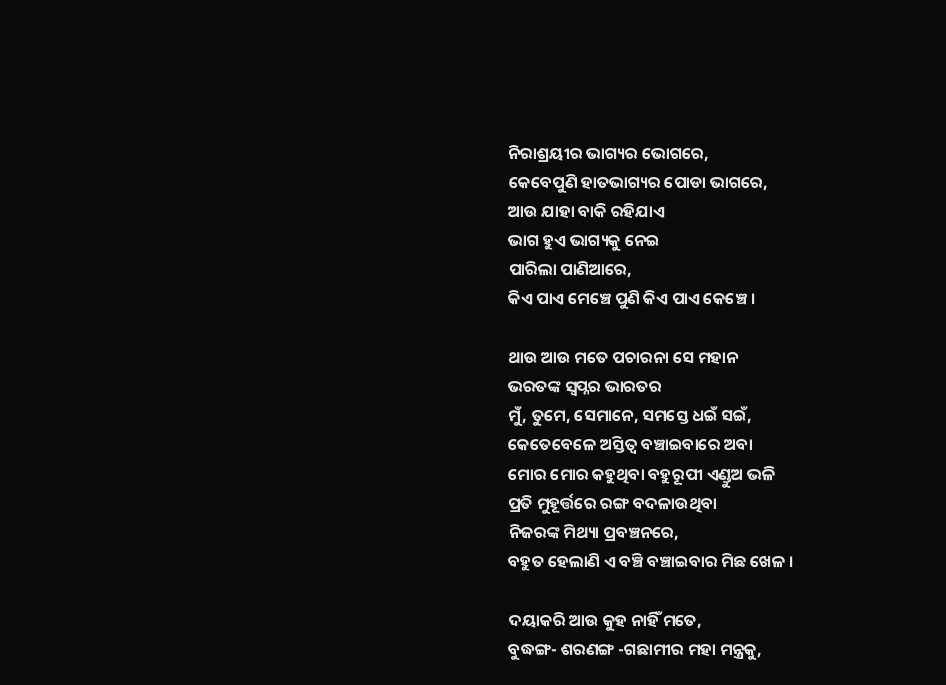ନିରାଶ୍ରୟୀର ଭାଗ୍ୟର ଭୋଗରେ,
କେବେପୁଣି ହାତଭାଗ୍ୟର ପୋଡା ଭାଗରେ,
ଆଉ ଯାହା ବାକି ରହିଯାଏ
ଭାଗ ହୁଏ ଭାଗ୍ୟକୁ ନେଇ
ପାରିଲା ପାଣିଆରେ,
କିଏ ପାଏ ମେଞ୍ଚେ ପୁଣି କିଏ ପାଏ କେଞ୍ଚେ ।

ଥାଉ ଆଉ ମତେ ପଚାରନା ସେ ମହାନ
ଭରତଙ୍କ ସ୍ବପ୍ନର ଭାରତର
ମୁଁ, ତୁମେ, ସେମାନେ, ସମସ୍ତେ ଧଇଁ ସଇଁ,
କେତେବେଳେ ଅସ୍ତିତ୍ୱ ବଞ୍ଚାଇବାରେ ଅବା
ମୋର ମୋର କହୁଥିବା ବହୁରୂପୀ ଏଣ୍ଡୁଅ ଭଳି
ପ୍ରତି ମୁହୂର୍ତ୍ତରେ ରଙ୍ଗ ବଦଳାଉଥିବା
ନିଜରଙ୍କ ମିଥ୍ୟା ପ୍ରବଞ୍ଚନରେ,
ବହୁତ ହେଲାଣି ଏ ବଞ୍ଚି ବଞ୍ଚାଇବାର ମିଛ ଖେଳ ।

ଦୟାକରି ଆଉ କୁହ ନାହିଁ ମତେ,
ବୁଦ୍ଧଙ୍ଗ- ଶରଣଙ୍ଗ -ଗଛାମୀର ମହା ମନ୍ତ୍ରକୁ,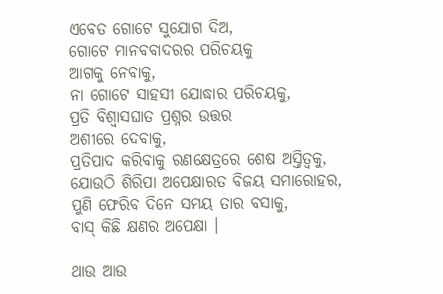ଏବେତ ଗୋଟେ ସୁଯୋଗ ଦିଅ,
ଗୋଟେ ମାନବବାଦରର ପରିଚୟକୁ
ଆଗକୁ ନେବାକୁ,
ନା ଗୋଟେ ସାହସୀ ଯୋଦ୍ଧାର ପରିଚୟକୁ,
ପ୍ରତି ବିଶ୍ୱାସଘାତ ପ୍ରଶ୍ନର ଉତ୍ତର
ଅଶୀରେ ଦେବାକୁ,
ପ୍ରତିପାଦ କରିବାକୁ ରଣକ୍ଷେତ୍ରରେ ଶେଷ ଅସ୍ତିତ୍ୱକୁ,
ଯୋଉଠି ଶିରିପା ଅପେକ୍ଷାରତ ବିଜୟ ସମାରୋହର,
ପୁଣି ଫେରିବ ଦିନେ ସମୟ ତାର ବସାକୁ,
ବାସ୍ କିଛି କ୍ଷଣର ଅପେକ୍ଷା ।

ଥାଉ ଆଉ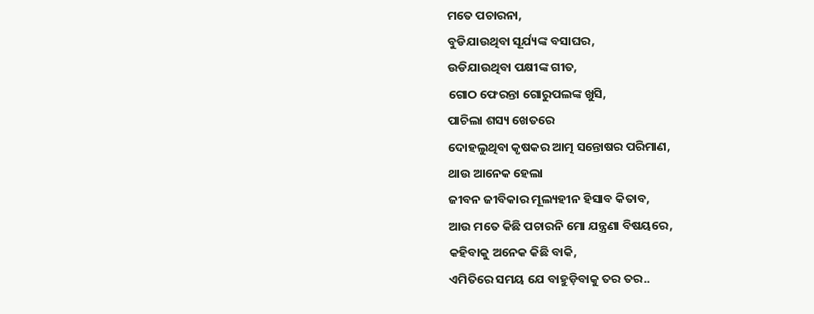ମତେ ପଚାରନା,
ବୁଡିଯାଉଥିବା ସୂର୍ଯ୍ୟଙ୍କ ବସାଘର,
ଉଡିଯାଉଥିବା ପକ୍ଷୀଙ୍କ ଗୀତ,
ଗୋଠ ଫେରନ୍ତା ଗୋରୁପଲଙ୍କ ଖୁସି,
ପାଚିଲା ଶସ୍ୟ ଖେତରେ
ଦୋହଲୁଥିବା କୃଷକର ଆତ୍ମ ସନ୍ତୋଷର ପରିମାଣ,
ଥାଉ ଆନେକ ହେଲା
ଜୀବନ ଜୀବିକାର ମୂଲ୍ୟହୀନ ହିସାବ କିତାବ,
ଆଉ ମତେ କିଛି ପଚାରନି ମୋ ଯନ୍ତ୍ରଣା ବିଷୟରେ,
କହିବାକୁ ଅନେକ କିଛି ବାକି,
ଏମିତିରେ ସମୟ ଯେ ବାହୁଡ଼ିବାକୁ ତର ତର..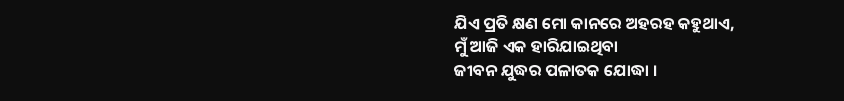ଯିଏ ପ୍ରତି କ୍ଷଣ ମୋ କାନରେ ଅହରହ କହୁଥାଏ,
ମୁଁ ଆଜି ଏକ ହାରିଯାଇଥିବା
ଜୀବନ ଯୁଦ୍ଧର ପଳାତକ ଯୋଦ୍ଧା ।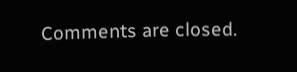Comments are closed.